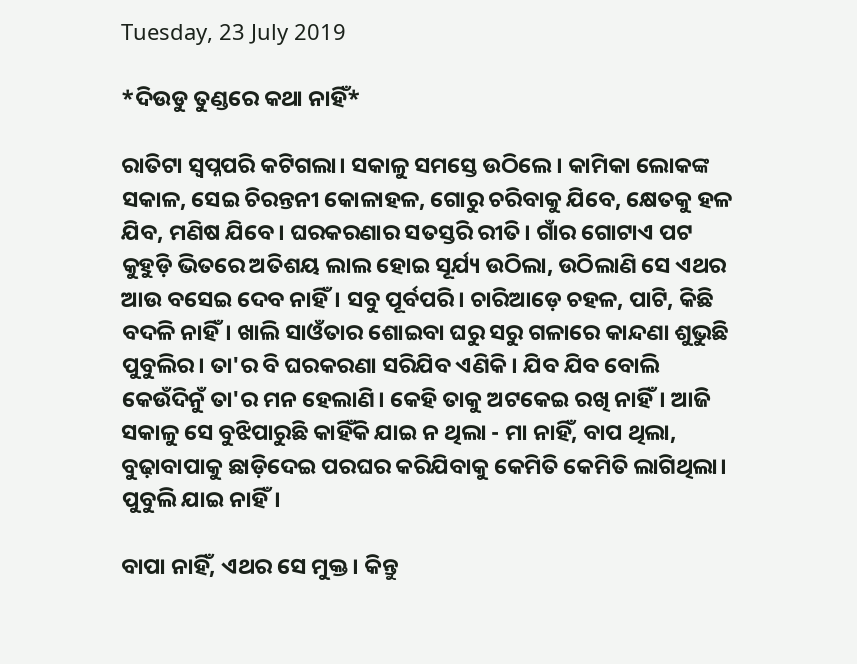Tuesday, 23 July 2019

*ଦିଉଡୁ ତୁଣ୍ଡରେ କଥା ନାହିଁ*

ରାତିଟା ସ୍ବପ୍ନପରି କଟିଗଲା। ସକାଳୁ ସମସ୍ତେ ଉଠିଲେ। କାମିକା ଲୋକଙ୍କ ସକାଳ, ସେଇ ଚିରନ୍ତନୀ କୋଳାହଳ, ଗୋରୁ ଚରିବାକୁ ଯିବେ, କ୍ଷେତକୁ ହଳ ଯିବ, ମଣିଷ ଯିବେ। ଘରକରଣାର ସତସ୍ତରି ରୀତି। ଗାଁର ଗୋଟାଏ ପଟ କୁହୁଡ଼ି ଭିତରେ ଅତିଶୟ ଲାଲ ହୋଇ ସୂର୍ଯ୍ୟ ଉଠିଲା, ଉଠିଲାଣି ସେ ଏଥର ଆଉ ବସେଇ ଦେବ ନାହିଁ। ସବୁ ପୂର୍ବପରି। ଚାରିଆଡ଼େ ଚହଳ, ପାଟି, କିଛି ବଦଳି ନାହିଁ। ଖାଲି ସାଓଁତାର ଶୋଇବା ଘରୁ ସରୁ ଗଳାରେ କାନ୍ଦଣା ଶୁଭୁଛି ପୁବୁଲିର। ତା'ର ବି ଘରକରଣା ସରିଯିବ ଏଣିକି। ଯିବ ଯିବ ବୋଲି କେଉଁଦିନୁଁ ତା'ର ମନ ହେଲାଣି। କେହି ତାକୁ ଅଟକେଇ ରଖି ନାହିଁ। ଆଜି ସକାଳୁ ସେ ବୁଝିପାରୁଛି କାହିଁକି ଯାଇ ନ ଥିଲା - ମା ନାହିଁ, ବାପ ଥିଲା, ବୁଢ଼ାବାପାକୁ ଛାଡ଼ିଦେଇ ପରଘର କରିଯିବାକୁ କେମିତି କେମିତି ଲାଗିଥିଲା। ପୁବୁଲି ଯାଇ ନାହିଁ।

ବାପା ନାହିଁ, ଏଥର ସେ ମୁକ୍ତ। କିନ୍ତୁ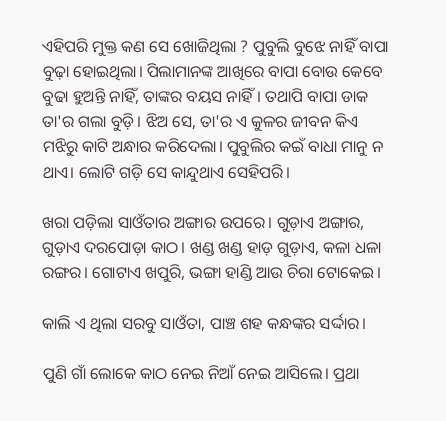ଏହିପରି ମୁକ୍ତ କଣ ସେ ଖୋଜିଥିଲା ? ପୁବୁଲି ବୁଝେ ନାହିଁ ବାପା ବୁଢ଼ା ହୋଇଥିଲା। ପିଲାମାନଙ୍କ ଆଖିରେ ବାପା ବୋଉ କେବେ ବୁଢା ହୁଅନ୍ତି ନାହିଁ, ତାଙ୍କର ବୟସ ନାହିଁ। ତଥାପି ବାପା ଡାକ ତା'ର ଗଲା ବୁଡ଼ି। ଝିଅ ସେ, ତା'ର ଏ କୁଳର ଜୀବନ କିଏ ମଝିରୁ କାଟି ଅନ୍ଧାର କରିଦେଲା। ପୁବୁଲିର କଇଁ ବାଧା ମାନୁ ନ ଥାଏ। ଲୋଟି ଗଡ଼ି ସେ କାନ୍ଦୁଥାଏ ସେହିପରି।

ଖରା ପଡ଼ିଲା ସାଓଁତାର ଅଙ୍ଗାର ଉପରେ। ଗୁଡ଼ାଏ ଅଙ୍ଗାର, ଗୁଡ଼ାଏ ଦରପୋଡ଼ା କାଠ। ଖଣ୍ଡ ଖଣ୍ଡ ହାଡ଼ ଗୁଡ଼ାଏ, କଳା ଧଳା ରଙ୍ଗର। ଗୋଟାଏ ଖପୁରି, ଭଙ୍ଗା ହାଣ୍ଡି ଆଉ ଚିରା ଟୋକେଇ।

କାଲି ଏ ଥିଲା ସରବୁ ସାଓଁତା, ପାଞ୍ଚ ଶହ କନ୍ଧଙ୍କର ସର୍ଦ୍ଦାର।

ପୁଣି ଗାଁ ଲୋକେ କାଠ ନେଇ ନିଆଁ ନେଇ ଆସିଲେ। ପ୍ରଥା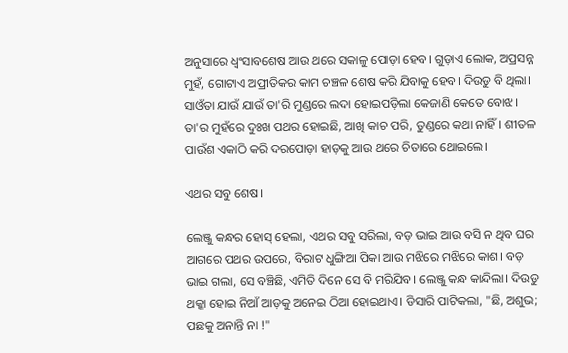ଅନୁସାରେ ଧ୍ୱଂସାବଶେଷ ଆଉ ଥରେ ସକାଳୁ ପୋଡ଼ା ହେବ। ଗୁଡ଼ାଏ ଲୋକ, ଅପ୍ରସନ୍ନ ମୁହଁ, ଗୋଟାଏ ଅପ୍ରୀତିକର କାମ ଚଞ୍ଚଳ ଶେଷ କରି ଯିବାକୁ ହେବ। ଦିଉଡୁ ବି ଥିଲା। ସାଓଁତା ଯାଉଁ ଯାଉଁ ତା'ରି ମୁଣ୍ଡରେ ଲଦା ହୋଇପଡ଼ିଲା କେଜାଣି କେତେ ବୋଝ। ତା'ର ମୁହଁରେ ଦୁଃଖ ପଥର ହୋଇଛି, ଆଖି କାଚ ପରି, ତୁଣ୍ଡରେ କଥା ନାହିଁ। ଶୀତଳ ପାଉଁଶ ଏକାଠି କରି ଦରପୋଡ଼ା ହାଡ଼କୁ ଆଉ ଥରେ ଚିତାରେ ଥୋଇଲେ।

ଏଥର ସବୁ ଶେଷ।

ଲେଞ୍ଜୁ କନ୍ଧର ହୋସ୍ ହେଲା, ଏଥର ସବୁ ସରିଲା, ବଡ଼ ଭାଇ ଆଉ ବସି ନ ଥିବ ଘର ଆଗରେ ପଥର ଉପରେ, ବିରାଟ ଧୁଙ୍ଗିଆ ପିକା ଆଉ ମଝିରେ ମଝିରେ କାଶ। ବଡ଼ ଭାଇ ଗଲା, ସେ ବଞ୍ଚିଛି, ଏମିତି ଦିନେ ସେ ବି ମରିଯିବ। ଲେଞ୍ଜୁ କନ୍ଧ କାନ୍ଦିଲା। ଦିଉଡୁ ଥକ୍କା ହୋଇ ନିଆଁ ଆଡ଼କୁ ଅନେଇ ଠିଆ ହୋଇଥାଏ। ଡିସାରି ପାଟିକଲା, "ଛି, ଅଶୁଭ; ପଛକୁ ଅନାନ୍ତି ନା !"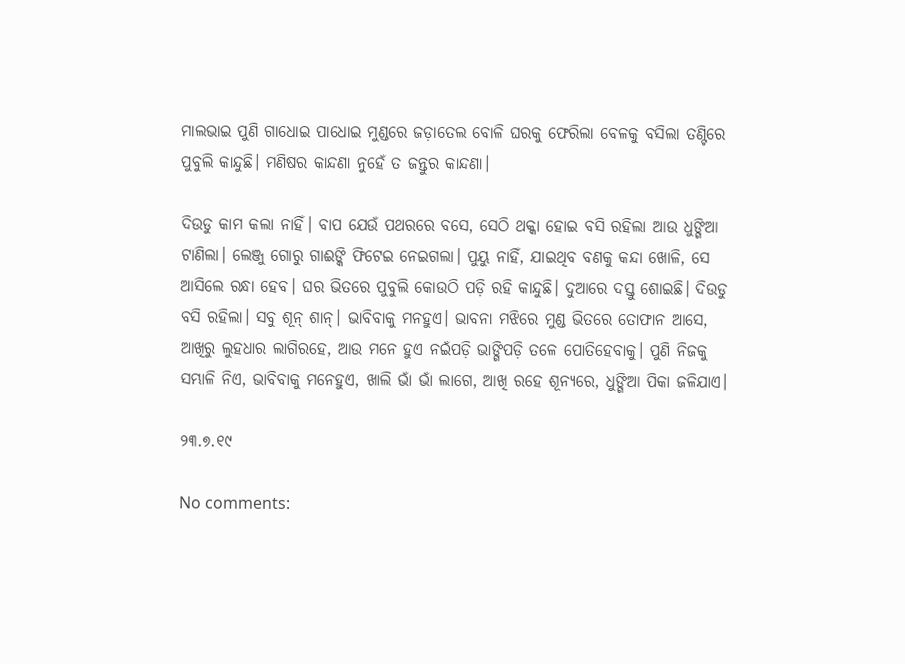ମାଲଭାଇ ପୁଣି ଗାଧୋଇ ପାଧୋଇ ମୁଣ୍ଡରେ ଜଡ଼ାତେଲ ବୋଳି ଘରକୁ ଫେରିଲା ବେଳକୁ ବସିଲା ତଣ୍ଟିରେ ପୁବୁଲି କାନ୍ଦୁଛି। ମଣିଷର କାନ୍ଦଣା ନୁହେଁ ତ ଜନ୍ତୁର କାନ୍ଦଣା।

ଦିଉଡୁ କାମ କଲା ନାହିଁ। ବାପ ଯେଉଁ ପଥରରେ ବସେ, ସେଠି ଥକ୍କା ହୋଇ ବସି ରହିଲା ଆଉ ଧୁଙ୍ଗିଆ ଟାଣିଲା। ଲେଞ୍ଜୁ ଗୋରୁ ଗାଈଙ୍କି ଫିଟେଇ ନେଇଗଲା। ପୁୟୁ ନାହିଁ, ଯାଇଥିବ ବଣକୁ କନ୍ଦା ଖୋଳି, ସେ ଆସିଲେ ରନ୍ଧା ହେବ। ଘର ଭିତରେ ପୁବୁଲି କୋଉଠି ପଡ଼ି ରହି କାନ୍ଦୁଛି। ଦୁଆରେ ଦସ୍ତୁ ଶୋଇଛି। ଦିଉଡୁ ବସି ରହିଲା। ସବୁ ଶୂନ୍ ଶାନ୍। ଭାବିବାକୁ ମନହୁଏ। ଭାବନା ମଝିରେ ମୁଣ୍ଡ ଭିତରେ ତୋଫାନ ଆସେ, ଆଖିରୁ ଲୁହଧାର ଲାଗିରହେ, ଆଉ ମନେ ହୁଏ ନଇଁପଡ଼ି ଭାଙ୍ଗିପଡ଼ି ତଳେ ପୋତିହେବାକୁ। ପୁଣି ନିଜକୁ ସମ୍ଭାଳି ନିଏ, ଭାବିବାକୁ ମନେହୁଏ, ଖାଲି ଭାଁ ଭାଁ ଲାଗେ, ଆଖି ରହେ ଶୂନ୍ୟରେ, ଧୁଙ୍ଗିଆ ପିକା ଜଳିଯାଏ।

୨୩.୭.୧୯

No comments: